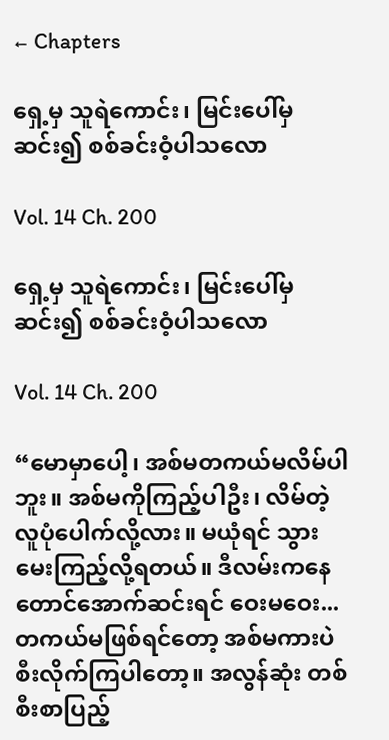← Chapters

ရှေ့မှ သူရဲကောင်း၊ မြင်းပေါ်မှ ဆင်း၍ စစ်ခင်းဝံ့ပါသလော

Vol. 14 Ch. 200

ရှေ့မှ သူရဲကောင်း၊ မြင်းပေါ်မှ ဆင်း၍ စစ်ခင်းဝံ့ပါသလော

Vol. 14 Ch. 200

“မောမှာပေါ့၊ အစ်မတကယ်မလိမ်ပါဘူး။ အစ်မကိုကြည့်ပါဦး၊ လိမ်တဲ့လူပုံပေါက်လို့လား။ မယုံရင် သွားမေးကြည့်လို့ရတယ်။ ဒီလမ်းကနေ တောင်အောက်ဆင်းရင် ဝေးမဝေး... တကယ်မဖြစ်ရင်တော့ အစ်မကားပဲ စီးလိုက်ကြပါတော့။ အလွန်ဆုံး တစ်စီးစာပြည့်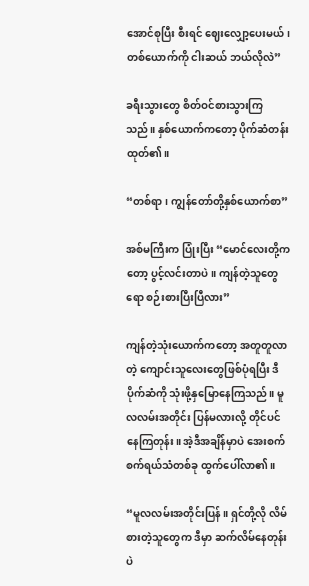အောင်စုပြီး စီးရင် ဈေးလျှော့ပေးမယ်၊ တစ်ယောက်ကို ငါးဆယ် ဘယ်လိုလဲ”

ခရီးသွားတွေ စိတ်ဝင်စားသွားကြသည်။ နှစ်ယောက်ကတော့ ပိုက်ဆံတန်းထုတ်၏။

“တစ်ရာ၊ ကျွန်တော်တို့နှစ်ယောက်စာ”

အစ်မကြီးက ပြုံးပြီး “မောင်လေးတို့ကတော့ ပွင့်လင်းတာပဲ။ ကျန်တဲ့သူတွေရော စဉ်းစားပြီးပြီလား”

ကျန်တဲ့သုံးယောက်ကတော့ အတူတူလာတဲ့ ကျောင်းသူလေးတွေဖြစ်ပုံရပြီး ဒီပိုက်ဆံကို သုံးဖို့နှမြောနေကြသည်။ မူလလမ်းအတိုင်း ပြန်မလားလို့ တိုင်ပင်နေကြတုန်း။ အဲ့ဒီအချိန်မှာပဲ အေးစက်စက်ရယ်သံတစ်ခု ထွက်ပေါ်လာ၏။

“မူလလမ်းအတိုင်းပြန်။ ရှင်တို့လို လိမ်စားတဲ့သူတွေက ဒီမှာ ဆက်လိမ်နေတုန်းပဲ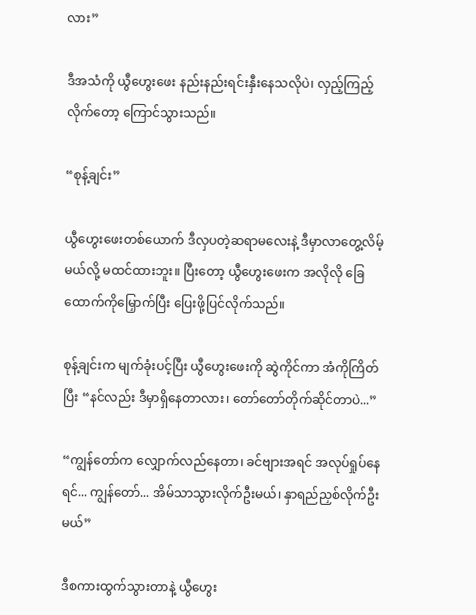လား”

ဒီအသံကို ယွီဟွေးဖေး နည်းနည်းရင်းနှီးနေသလိုပဲ၊ လှည့်ကြည့်လိုက်တော့ ကြောင်သွားသည်။

“စုန့်ချင်း”

ယွီဟွေးဖေးတစ်ယောက် ဒီလှပတဲ့ဆရာမလေးနဲ့ ဒီမှာလာတွေ့လိမ့်မယ်လို့ မထင်ထားဘူး။ ပြီးတော့ ယွီဟွေးဖေးက အလိုလို ခြေထောက်ကိုမြှောက်ပြီး ပြေးဖို့ပြင်လိုက်သည်။

စုန့်ချင်းက မျက်ခုံးပင့်ပြီး ယွီဟွေးဖေးကို ဆွဲကိုင်ကာ အံကိုကြိတ်ပြီး “နင်လည်း ဒီမှာရှိနေတာလား၊ တော်တော်တိုက်ဆိုင်တာပဲ...”

“ကျွန်တော်က လျှောက်လည်နေတာ၊ ခင်ဗျားအရင် အလုပ်ရှုပ်နေရင်... ကျွန်တော်... အိမ်သာသွားလိုက်ဦးမယ်၊ နှာရည်ညှစ်လိုက်ဦးမယ်”

ဒီစကားထွက်သွားတာနဲ့ ယွီဟွေး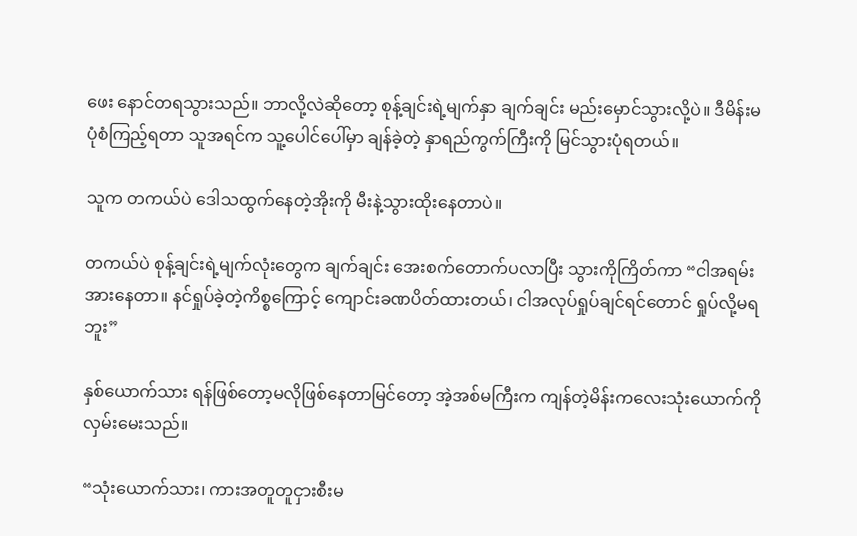ဖေး နောင်တရသွားသည်။ ဘာလို့လဲဆိုတော့ စုန့်ချင်းရဲ့မျက်နှာ ချက်ချင်း မည်းမှောင်သွားလို့ပဲ။ ဒီမိန်းမပုံစံကြည့်ရတာ သူအရင်က သူ့ပေါင်ပေါ်မှာ ချန်ခဲ့တဲ့ နှာရည်ကွက်ကြီးကို မြင်သွားပုံရတယ်။

သူက တကယ်ပဲ ဒေါသထွက်နေတဲ့အိုးကို မီးနဲ့သွားထိုးနေတာပဲ။

တကယ်ပဲ စုန့်ချင်းရဲ့မျက်လုံးတွေက ချက်ချင်း အေးစက်တောက်ပလာပြီး သွားကိုကြိတ်ကာ “ငါအရမ်းအားနေတာ။ နင်ရှုပ်ခဲ့တဲ့ကိစ္စကြောင့် ကျောင်းခဏပိတ်ထားတယ်၊ ငါအလုပ်ရှုပ်ချင်ရင်တောင် ရှုပ်လို့မရဘူး”

နှစ်ယောက်သား ရန်ဖြစ်တော့မလိုဖြစ်နေတာမြင်တော့ အဲ့အစ်မကြီးက ကျန်တဲ့မိန်းကလေးသုံးယောက်ကို လှမ်းမေးသည်။

“သုံးယောက်သား၊ ကားအတူတူငှားစီးမ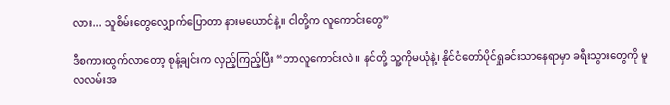လား... သူစိမ်းတွေလျှောက်ပြောတာ နားမယောင်နဲ့။ ငါတို့က လူကောင်းတွေ”

ဒီစကားထွက်လာတော့ စုန့်ချင်းက လှည့်ကြည့်ပြီး “ဘာလူကောင်းလဲ။ နင်တို့ သူ့ကိုမယုံနဲ့၊ နိုင်ငံတော်ပိုင်ရှုခင်းသာနေရာမှာ ခရီးသွားတွေကို မူလလမ်းအ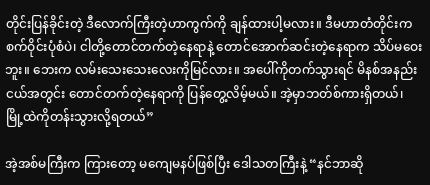တိုင်းပြန်ခိုင်းတဲ့ ဒီလောက်ကြီးတဲ့ဟာကွက်ကို ချန်ထားပါ့မလား။ ဒီမဟာတံတိုင်းက စက်ဝိုင်းပုံစံပဲ၊ ငါတို့တောင်တက်တဲ့နေရာနဲ့ တောင်အောက်ဆင်းတဲ့နေရာက သိပ်မဝေးဘူး။ ဘေးက လမ်းသေးသေးလေးကိုမြင်လား။ အပေါ်ကိုတက်သွားရင် မိနစ်အနည်းငယ်အတွင်း တောင်တက်တဲ့နေရာကို ပြန်တွေ့လိမ့်မယ်။ အဲ့မှာဘတ်စ်ကားရှိတယ်၊ မြို့ထဲကိုတန်းသွားလို့ရတယ်”

အဲ့အစ်မကြီးက ကြားတော့ မကျေမနပ်ဖြစ်ပြီး ဒေါသတကြီးနဲ့ “နင်ဘာဆို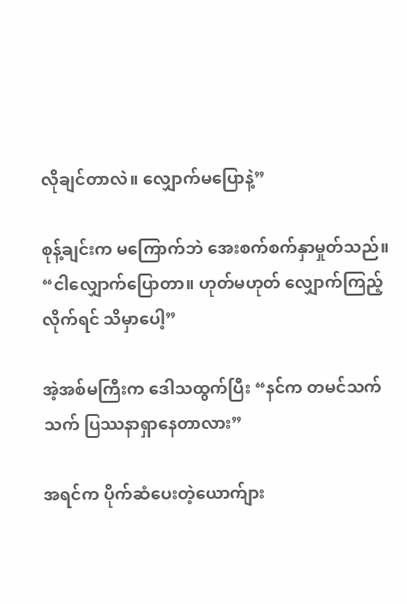လိုချင်တာလဲ။ လျှောက်မပြောနဲ့”

စုန့်ချင်းက မကြောက်ဘဲ အေးစက်စက်နှာမှုတ်သည်။ “ငါလျှောက်ပြောတာ။ ဟုတ်မဟုတ် လျှောက်ကြည့်လိုက်ရင် သိမှာပေါ့”

အဲ့အစ်မကြီးက ဒေါသထွက်ပြီး “နင်က တမင်သက်သက် ပြဿနာရှာနေတာလား”

အရင်က ပိုက်ဆံပေးတဲ့ယောက်ျား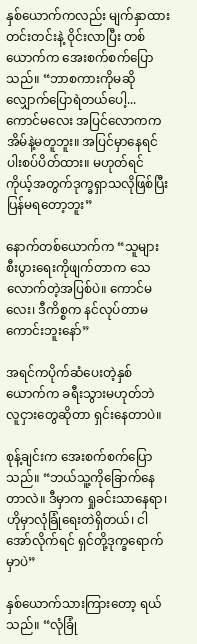နှစ်ယောက်ကလည်း မျက်နှာထားတင်းတင်းနဲ့ ဝိုင်းလာပြီး တစ်ယောက်က အေးစက်စက်ပြောသည်။ “ဘာစကားကိုမဆို လျှောက်ပြောရဲတယ်ပေါ့... ကောင်မလေး အပြင်လောကက အိမ်နဲ့မတူဘူး။ အပြင်မှာနေရင် ပါးစပ်ပိတ်ထား။ မဟုတ်ရင် ကိုယ့်အတွက်ဒုက္ခရှာသလိုဖြစ်ပြီး ပြန်မရတော့ဘူး”

နောက်တစ်ယောက်က “သူများစီးပွားရေးကိုဖျက်တာက သေလောက်တဲ့အပြစ်ပဲ။ ကောင်မလေး၊ ဒီကိစ္စက နင်လုပ်တာမကောင်းဘူးနော်”

အရင်ကပိုက်ဆံပေးတဲ့နှစ်ယောက်က ခရီးသွားမဟုတ်ဘဲ လူငှားတွေဆိုတာ ရှင်းနေတာပဲ။

စုန့်ချင်းက အေးစက်စက်ပြောသည်။ “ဘယ်သူ့ကိုခြောက်နေတာလဲ။ ဒီမှာက ရှုခင်းသာနေရာ၊ ဟိုမှာလုံခြုံရေးတဲရှိတယ်၊ ငါအော်လိုက်ရင် ရှင်တို့ဒုက္ခရောက်မှာပဲ”

နှစ်ယောက်သားကြားတော့ ရယ်သည်။ “လုံခြုံ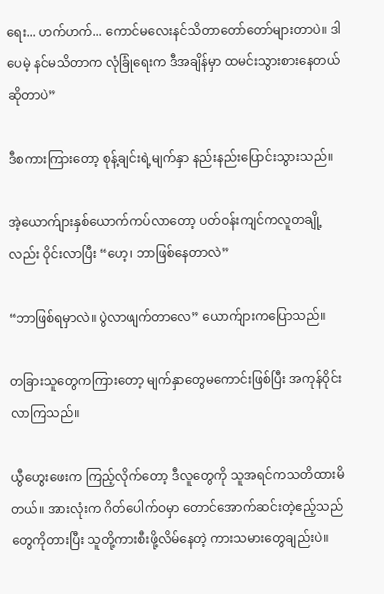ရေး... ဟက်ဟက်... ကောင်မလေးနင်သိတာတော်တော်များတာပဲ။ ဒါပေမဲ့ နင်မသိတာက လုံခြုံရေးက ဒီအချိန်မှာ ထမင်းသွားစားနေတယ်ဆိုတာပဲ”

ဒီစကားကြားတော့ စုန့်ချင်းရဲ့မျက်နှာ နည်းနည်းပြောင်းသွားသည်။

အဲ့ယောက်ျားနှစ်ယောက်ကပ်လာတော့ ပတ်ဝန်းကျင်ကလူတချို့လည်း ဝိုင်းလာပြီး “ဟေ့၊ ဘာဖြစ်နေတာလဲ”

“ဘာဖြစ်ရမှာလဲ။ ပွဲလာဖျက်တာလေ” ယောက်ျားကပြောသည်။

တခြားသူတွေကကြားတော့ မျက်နှာတွေမကောင်းဖြစ်ပြီး အကုန်ဝိုင်းလာကြသည်။

ယွီဟွေးဖေးက ကြည့်လိုက်တော့ ဒီလူတွေကို သူအရင်ကသတိထားမိတယ်။ အားလုံးက ဂိတ်ပေါက်ဝမှာ တောင်အောက်ဆင်းတဲ့ဧည့်သည်တွေကိုတားပြီး သူတို့ကားစီးဖို့လိမ်နေတဲ့ ကားသမားတွေချည်းပဲ။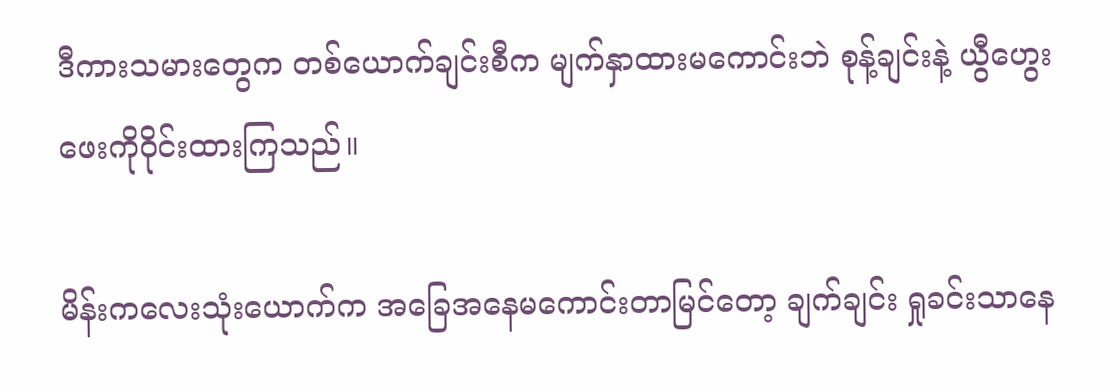ဒီကားသမားတွေက တစ်ယောက်ချင်းစီက မျက်နှာထားမကောင်းဘဲ စုန့်ချင်းနဲ့ ယွီဟွေးဖေးကိုဝိုင်းထားကြသည်။

မိန်းကလေးသုံးယောက်က အခြေအနေမကောင်းတာမြင်တော့ ချက်ချင်း ရှုခင်းသာနေ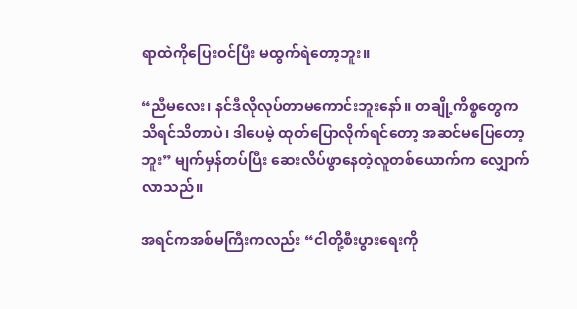ရာထဲကိုပြေးဝင်ပြီး မထွက်ရဲတော့ဘူး။

“ညီမလေး၊ နင်ဒီလိုလုပ်တာမကောင်းဘူးနော်။ တချို့ကိစ္စတွေက သိရင်သိတာပဲ၊ ဒါပေမဲ့ ထုတ်ပြောလိုက်ရင်တော့ အဆင်မပြေတော့ဘူး” မျက်မှန်တပ်ပြီး ဆေးလိပ်ဖွာနေတဲ့လူတစ်ယောက်က လျှောက်လာသည်။

အရင်ကအစ်မကြီးကလည်း “ငါတို့စီးပွားရေးကို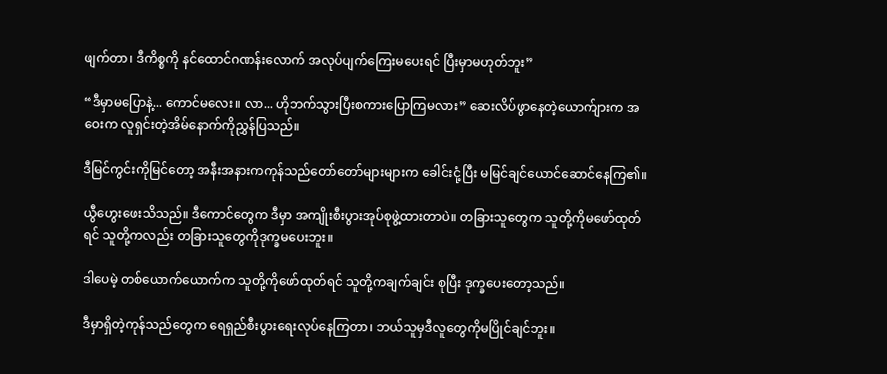ဖျက်တာ၊ ဒီကိစ္စကို နင်ထောင်ဂဏန်းလောက် အလုပ်ပျက်ကြေးမပေးရင် ပြီးမှာမဟုတ်ဘူး”

“ဒီမှာမပြောနဲ့... ကောင်မလေး။ လာ... ဟိုဘက်သွားပြီးစကားပြောကြမလား” ဆေးလိပ်ဖွာနေတဲ့ယောက်ျားက အဝေးက လူရှင်းတဲ့အိမ်နောက်ကိုညွှန်ပြသည်။

ဒီမြင်ကွင်းကိုမြင်တော့ အနီးအနားကကုန်သည်တော်တော်များများက ခေါင်းငုံ့ပြီး မမြင်ချင်ယောင်ဆောင်နေကြ၏။

ယွီဟွေးဖေးသိသည်။ ဒီကောင်တွေက ဒီမှာ အကျိုးစီးပွားအုပ်စုဖွဲ့ထားတာပဲ။ တခြားသူတွေက သူတို့ကိုမဖော်ထုတ်ရင် သူတို့ကလည်း တခြားသူတွေကိုဒုက္ခမပေးဘူး။

ဒါပေမဲ့ တစ်ယောက်ယောက်က သူတို့ကိုဖော်ထုတ်ရင် သူတို့ကချက်ချင်း စုပြီး ဒုက္ခပေးတော့သည်။

ဒီမှာရှိတဲ့ကုန်သည်တွေက ရေရှည်စီးပွားရေးလုပ်နေကြတာ၊ ဘယ်သူမှဒီလူတွေကိုမပြိုင်ချင်ဘူး။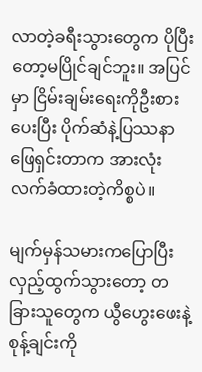လာတဲ့ခရီးသွားတွေက ပိုပြီးတော့မပြိုင်ချင်ဘူး။ အပြင်မှာ ငြိမ်းချမ်းရေးကိုဦးစားပေးပြီး ပိုက်ဆံနဲ့ပြဿနာဖြေရှင်းတာက အားလုံးလက်ခံထားတဲ့ကိစ္စပဲ။

မျက်မှန်သမားကပြောပြီး လှည့်ထွက်သွားတော့ တခြားသူတွေက ယွီဟွေးဖေးနဲ့ စုန့်ချင်းကို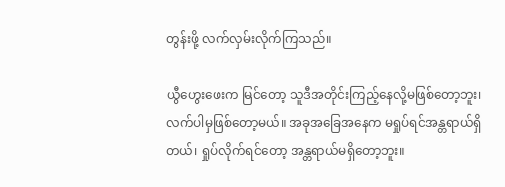တွန်းဖို့ လက်လှမ်းလိုက်ကြသည်။

ယွီဟွေးဖေးက မြင်တော့ သူဒီအတိုင်းကြည့်နေလို့မဖြစ်တော့ဘူး၊ လက်ပါမှဖြစ်တော့မယ်။ အခုအခြေအနေက မရှုပ်ရင်အန္တရာယ်ရှိတယ်၊ ရှုပ်လိုက်ရင်တော့ အန္တရာယ်မရှိတော့ဘူး။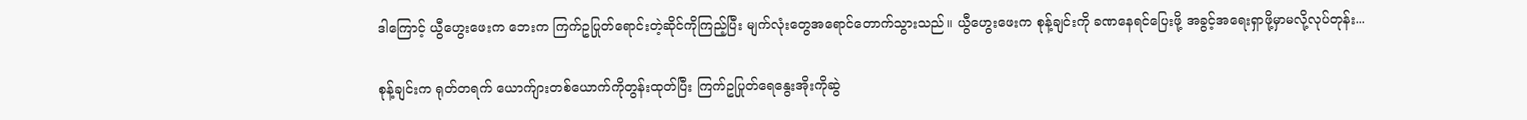ဒါကြောင့် ယွီဟွေးဖေးက ဘေးက ကြက်ဥပြုတ်ရောင်းတဲ့ဆိုင်ကိုကြည့်ပြီး မျက်လုံးတွေအရောင်တောက်သွားသည်။ ယွီဟွေးဖေးက စုန့်ချင်းကို ခဏနေရင်ပြေးဖို့ အခွင့်အရေးရှာဖို့မှာမလို့လုပ်တုန်း...

စုန့်ချင်းက ရုတ်တရက် ယောက်ျားတစ်ယောက်ကိုတွန်းထုတ်ပြီး ကြက်ဥပြုတ်ရေနွေးအိုးကိုဆွဲ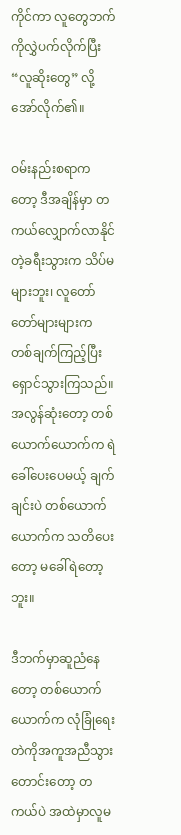ကိုင်ကာ လူတွေဘက်ကိုလွှဲပက်လိုက်ပြီး “လူဆိုးတွေ” လို့အော်လိုက်၏။

ဝမ်းနည်းစရာကတော့ ဒီအချိန်မှာ တကယ်လျှောက်လာနိုင်တဲ့ခရီးသွားက သိပ်မများဘူး၊ လူတော်တော်များများက တစ်ချက်ကြည့်ပြီး ရှောင်သွားကြသည်။ အလွန်ဆုံးတော့ တစ်ယောက်ယောက်က ရဲခေါ်ပေးပေမယ့် ချက်ချင်းပဲ တစ်ယောက်ယောက်က သတိပေးတော့ မခေါ်ရဲတော့ဘူး။

ဒီဘက်မှာဆူညံနေတော့ တစ်ယောက်ယောက်က လုံခြုံရေးတဲကိုအကူအညီသွားတောင်းတော့ တကယ်ပဲ အထဲမှာလူမ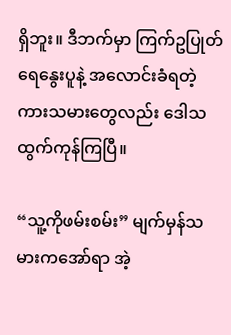ရှိဘူး။ ဒီဘက်မှာ ကြက်ဥပြုတ်ရေနွေးပူနဲ့ အလောင်းခံရတဲ့ ကားသမားတွေလည်း ဒေါသထွက်ကုန်ကြပြီ။

“သူ့ကိုဖမ်းစမ်း” မျက်မှန်သမားကအော်ရာ အဲ့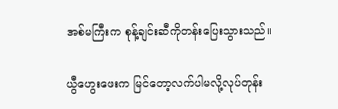အစ်မကြီးက စုန့်ချင်းဆီကိုတန်းပြေးသွားသည်။

ယွီဟွေးဖေးက မြင်တော့လက်ပါမလို့လုပ်တုန်း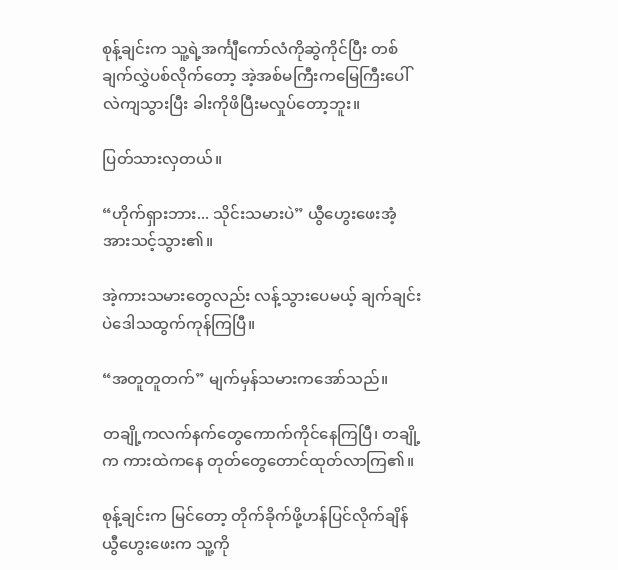စုန့်ချင်းက သူ့ရဲ့အင်္ကျီကော်လံကိုဆွဲကိုင်ပြီး တစ်ချက်လွှဲပစ်လိုက်တော့ အဲ့အစ်မကြီးကမြေကြီးပေါ်လဲကျသွားပြီး ခါးကိုဖိပြီးမလှုပ်တော့ဘူး။

ပြတ်သားလှတယ်။

“ဟိုက်ရှားဘား... သိုင်းသမားပဲ” ယွီဟွေးဖေးအံ့အားသင့်သွား၏။

အဲ့ကားသမားတွေလည်း လန့်သွားပေမယ့် ချက်ချင်းပဲဒေါသထွက်ကုန်ကြပြီ။

“အတူတူတက်” မျက်မှန်သမားကအော်သည်။

တချို့ကလက်နက်တွေကောက်ကိုင်နေကြပြီ၊ တချို့က ကားထဲကနေ တုတ်တွေတောင်ထုတ်လာကြ၏။

စုန့်ချင်းက မြင်တော့ တိုက်ခိုက်ဖို့ဟန်ပြင်လိုက်ချိန် ယွီဟွေးဖေးက သူ့ကို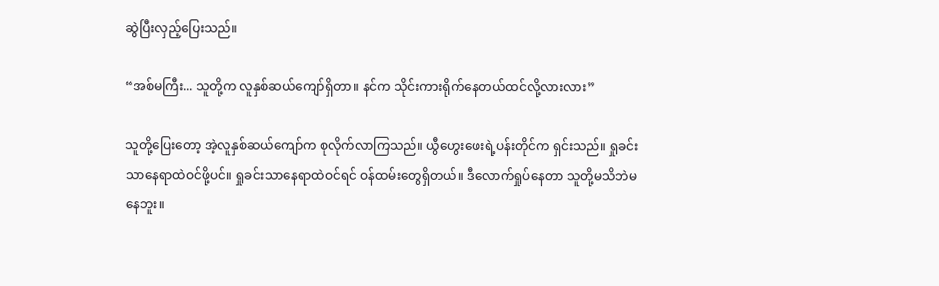ဆွဲပြီးလှည့်ပြေးသည်။

“အစ်မကြီး... သူတို့က လူနှစ်ဆယ်ကျော်ရှိတာ။ နင်က သိုင်းကားရိုက်နေတယ်ထင်လို့လားလား”

သူတို့ပြေးတော့ အဲ့လူနှစ်ဆယ်ကျော်က စုလိုက်လာကြသည်။ ယွီဟွေးဖေးရဲ့ပန်းတိုင်က ရှင်းသည်။ ရှုခင်းသာနေရာထဲဝင်ဖို့ပင်။ ရှုခင်းသာနေရာထဲဝင်ရင် ဝန်ထမ်းတွေရှိတယ်။ ဒီလောက်ရှုပ်နေတာ သူတို့မသိဘဲမနေဘူး။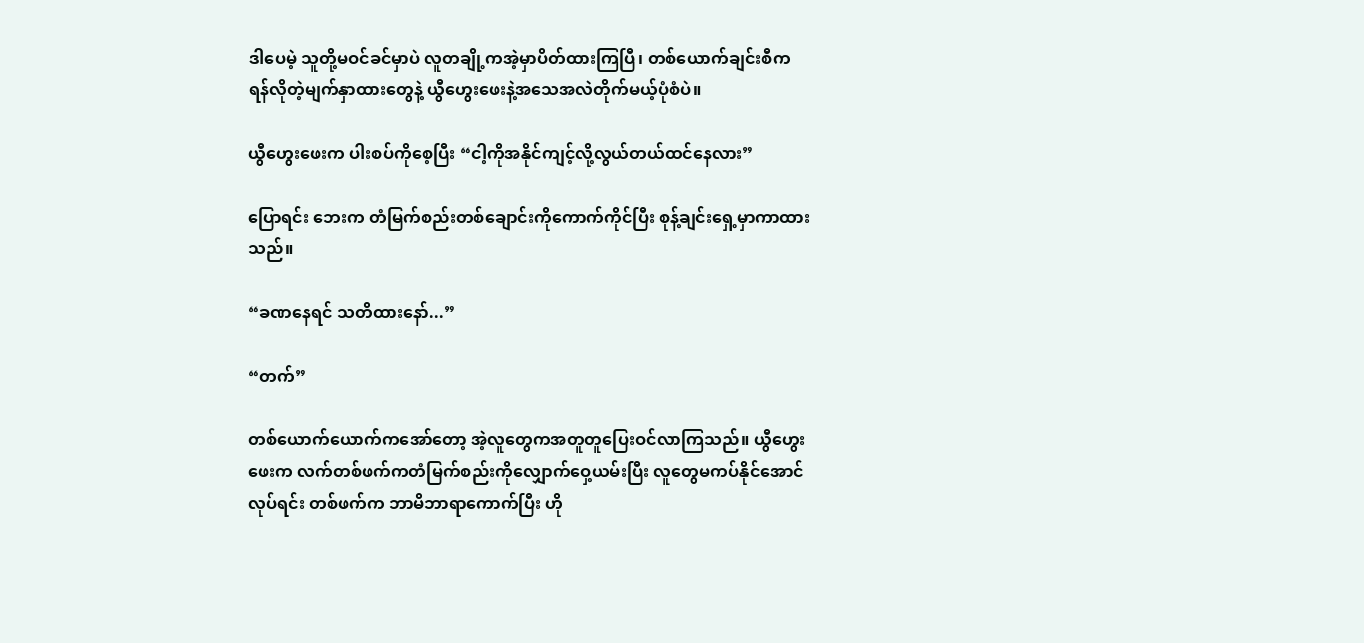ဒါပေမဲ့ သူတို့မဝင်ခင်မှာပဲ လူတချို့ကအဲ့မှာပိတ်ထားကြပြီ၊ တစ်ယောက်ချင်းစီက ရန်လိုတဲ့မျက်နှာထားတွေနဲ့ ယွီဟွေးဖေးနဲ့အသေအလဲတိုက်မယ့်ပုံစံပဲ။

ယွီဟွေးဖေးက ပါးစပ်ကိုစေ့ပြီး “ငါ့ကိုအနိုင်ကျင့်လို့လွယ်တယ်ထင်နေလား”

ပြောရင်း ဘေးက တံမြက်စည်းတစ်ချောင်းကိုကောက်ကိုင်ပြီး စုန့်ချင်းရှေ့မှာကာထားသည်။

“ခဏနေရင် သတိထားနော်...”

“တက်”

တစ်ယောက်ယောက်ကအော်တော့ အဲ့လူတွေကအတူတူပြေးဝင်လာကြသည်။ ယွီဟွေးဖေးက လက်တစ်ဖက်ကတံမြက်စည်းကိုလျှောက်ဝှေ့ယမ်းပြီး လူတွေမကပ်နိုင်အောင်လုပ်ရင်း တစ်ဖက်က ဘာမိဘာရာကောက်ပြီး ဟို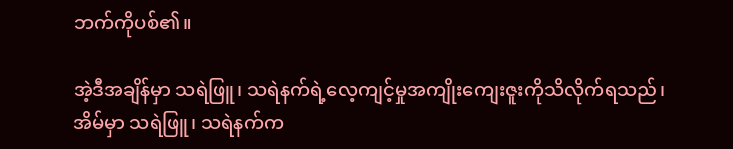ဘက်ကိုပစ်၏။

အဲ့ဒီအချိန်မှာ သရဲဖြူ၊ သရဲနက်ရဲ့လေ့ကျင့်မှုအကျိုးကျေးဇူးကိုသိလိုက်ရသည်၊ အိမ်မှာ သရဲဖြူ၊ သရဲနက်က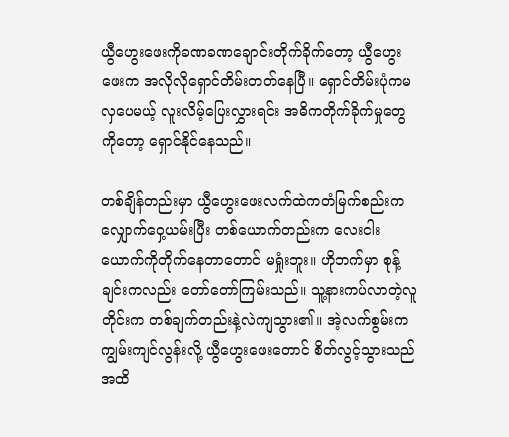ယွီဟွေးဖေးကိုခဏခဏချောင်းတိုက်ခိုက်တော့ ယွီဟွေးဖေးက အလိုလိုရှောင်တိမ်းတတ်နေပြီ။ ရှောင်တိမ်းပုံကမလှပေမယ့် လူးလိမ့်ပြေးလွှားရင်း အဓိကတိုက်ခိုက်မှုတွေကိုတော့ ရှောင်နိုင်နေသည်။

တစ်ချိန်တည်းမှာ ယွီဟွေးဖေးလက်ထဲကတံမြက်စည်းက လျှောက်ဝှေ့ယမ်းပြီး တစ်ယောက်တည်းက လေးငါးယောက်ကိုတိုက်နေတာတောင် မရှုံးဘူး။ ဟိုဘက်မှာ စုန့်ချင်းကလည်း တော်တော်ကြမ်းသည်။ သူ့နားကပ်လာတဲ့လူတိုင်းက တစ်ချက်တည်းနဲ့လဲကျသွား၏။ အဲ့လက်စွမ်းက ကျွမ်းကျင်လွန်းလို့ ယွီဟွေးဖေးတောင် စိတ်လွင့်သွားသည်အထိ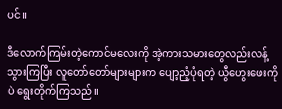ပင်။

ဒီလောက်ကြမ်းတဲ့ကောင်မလေးကို အဲ့ကားသမားတွေလည်းလန့်သွားကြပြီး လူတော်တော်များများက ပျော့ညံ့ပုံရတဲ့ ယွီဟွေးဖေးကိုပဲ ရွေးတိုက်ကြသည်။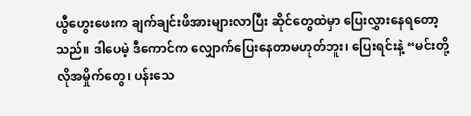ယွီဟွေးဖေးက ချက်ချင်းဖိအားများလာပြီး ဆိုင်တွေထဲမှာ ပြေးလွှားနေရတော့သည်။ ဒါပေမဲ့ ဒီကောင်က လျှောက်ပြေးနေတာမဟုတ်ဘူး၊ ပြေးရင်းနဲ့ “မင်းတို့လိုအမှိုက်တွေ၊ ပန်းသေ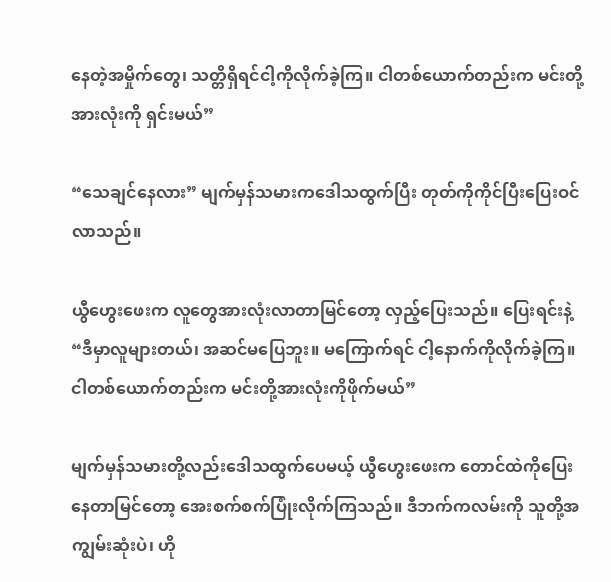နေတဲ့အမှိုက်တွေ၊ သတ္တိရှိရင်ငါ့ကိုလိုက်ခဲ့ကြ။ ငါတစ်ယောက်တည်းက မင်းတို့အားလုံးကို ရှင်းမယ်”

“သေချင်နေလား” မျက်မှန်သမားကဒေါသထွက်ပြီး တုတ်ကိုကိုင်ပြီးပြေးဝင်လာသည်။

ယွီဟွေးဖေးက လူတွေအားလုံးလာတာမြင်တော့ လှည့်ပြေးသည်။ ပြေးရင်းနဲ့ “ဒီမှာလူများတယ်၊ အဆင်မပြေဘူး။ မကြောက်ရင် ငါ့နောက်ကိုလိုက်ခဲ့ကြ။ ငါတစ်ယောက်တည်းက မင်းတို့အားလုံးကိုဖိုက်မယ်”

မျက်မှန်သမားတို့လည်းဒေါသထွက်ပေမယ့် ယွီဟွေးဖေးက တောင်ထဲကိုပြေးနေတာမြင်တော့ အေးစက်စက်ပြုံးလိုက်ကြသည်။ ဒီဘက်ကလမ်းကို သူတို့အကျွမ်းဆုံးပဲ၊ ဟို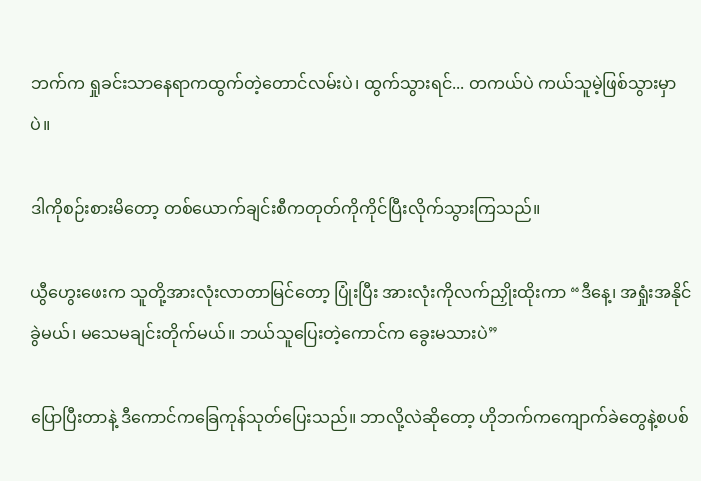ဘက်က ရှုခင်းသာနေရာကထွက်တဲ့တောင်လမ်းပဲ၊ ထွက်သွားရင်... တကယ်ပဲ ကယ်သူမဲ့ဖြစ်သွားမှာပဲ။

ဒါကိုစဉ်းစားမိတော့ တစ်ယောက်ချင်းစီကတုတ်ကိုကိုင်ပြီးလိုက်သွားကြသည်။

ယွီဟွေးဖေးက သူတို့အားလုံးလာတာမြင်တော့ ပြုံးပြီး အားလုံးကိုလက်ညှိုးထိုးကာ “ဒီနေ့၊ အရှုံးအနိုင်ခွဲမယ်၊ မသေမချင်းတိုက်မယ်။ ဘယ်သူပြေးတဲ့ကောင်က ခွေးမသားပဲ”

ပြောပြီးတာနဲ့ ဒီကောင်ကခြေကုန်သုတ်ပြေးသည်။ ဘာလို့လဲဆိုတော့ ဟိုဘက်ကကျောက်ခဲတွေနဲ့စပစ်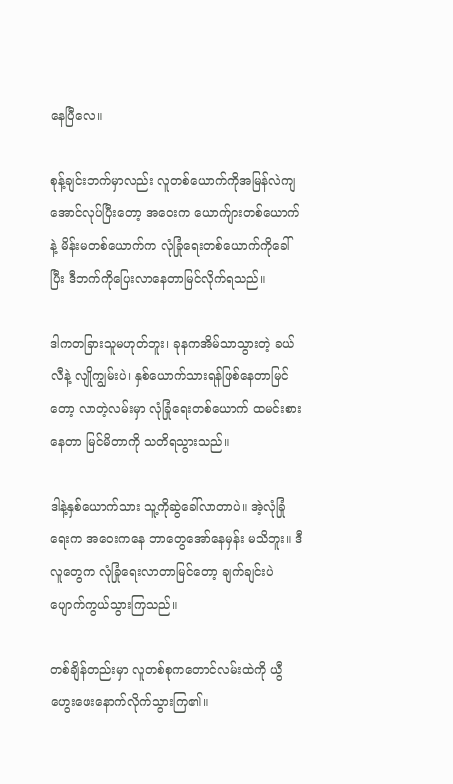နေပြီလေ။

စုန့်ချင်းဘက်မှာလည်း လူတစ်ယောက်ကိုအမြန်လဲကျအောင်လုပ်ပြီးတော့ အဝေးက ယောက်ျားတစ်ယောက်နဲ့ မိန်းမတစ်ယောက်က လုံခြုံရေးတစ်ယောက်ကိုခေါ်ပြီး ဒီဘက်ကိုပြေးလာနေတာမြင်လိုက်ရသည်။

ဒါကတခြားသူမဟုတ်ဘူး၊ ခုနကအိမ်သာသွားတဲ့ ခယ်လီနဲ့ လျိုကျွမ်းပဲ၊ နှစ်ယောက်သားရန်ဖြစ်နေတာမြင်တော့ လာတဲ့လမ်းမှာ လုံခြုံရေးတစ်ယောက် ထမင်းစားနေတာ မြင်မိတာကို သတိရသွားသည်။

ဒါနဲ့နှစ်ယောက်သား သူ့ကိုဆွဲခေါ်လာတာပဲ။ အဲ့လုံခြုံရေးက အဝေးကနေ ဘာတွေအော်နေမှန်း မသိဘူး။ ဒီလူတွေက လုံခြုံရေးလာတာမြင်တော့ ချက်ချင်းပဲ ပျောက်ကွယ်သွားကြသည်။

တစ်ချိန်တည်းမှာ လူတစ်စုကတောင်လမ်းထဲကို ယွီဟွေးဖေးနောက်လိုက်သွားကြ၏။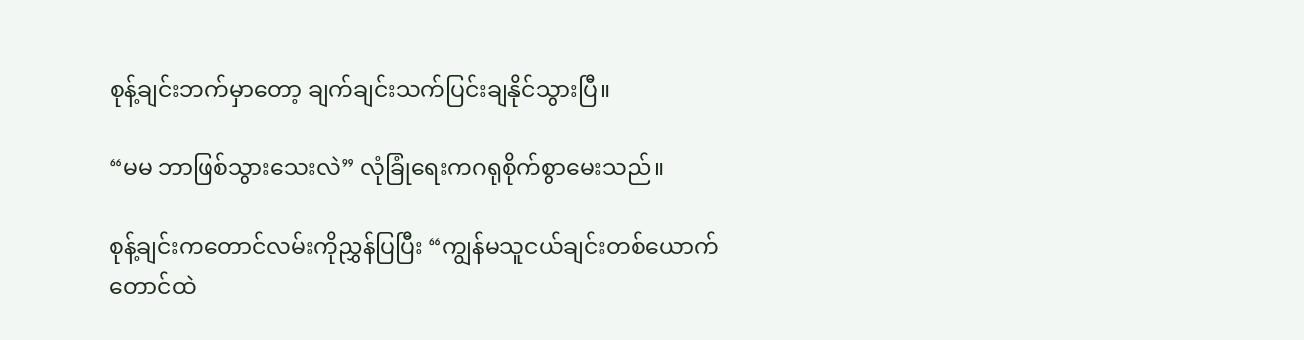စုန့်ချင်းဘက်မှာတော့ ချက်ချင်းသက်ပြင်းချနိုင်သွားပြီ။

“မမ ဘာဖြစ်သွားသေးလဲ” လုံခြုံရေးကဂရုစိုက်စွာမေးသည်။

စုန့်ချင်းကတောင်လမ်းကိုညွှန်ပြပြီး “ကျွန်မသူငယ်ချင်းတစ်ယောက် တောင်ထဲ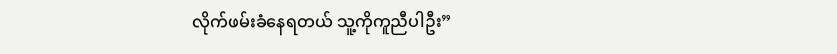လိုက်ဖမ်းခံနေရတယ် သူ့ကိုကူညီပါဦး”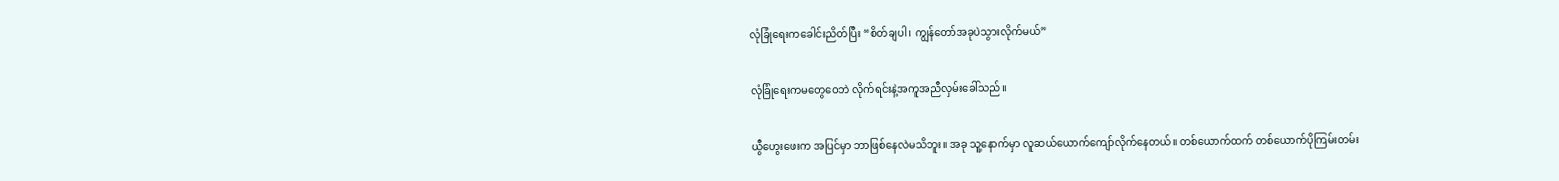လုံခြုံရေးကခေါင်းညိတ်ပြီး “စိတ်ချပါ၊ ကျွန်တော်အခုပဲသွားလိုက်မယ်”

လုံခြုံရေးကမတွေဝေဘဲ လိုက်ရင်းနဲ့အကူအညီလှမ်းခေါ်သည်။

ယွီဟွေးဖေးက အပြင်မှာ ဘာဖြစ်နေလဲမသိဘူး။ အခု သူ့နောက်မှာ လူဆယ်ယောက်ကျော်လိုက်နေတယ်။ တစ်ယောက်ထက် တစ်ယောက်ပိုကြမ်းတမ်း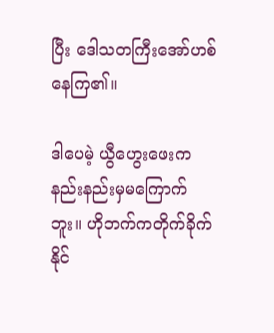ပြီး ဒေါသတကြီးအော်ဟစ်နေကြ၏။

ဒါပေမဲ့ ယွီဟွေးဖေးကနည်းနည်းမှမကြောက်ဘူး။ ဟိုဘက်ကတိုက်ခိုက်နိုင်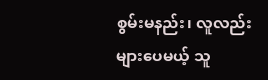စွမ်းမနည်း၊ လူလည်းများပေမယ့် သူ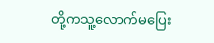တို့ကသူ့လောက်မပြေး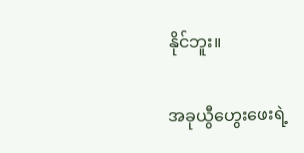နိုင်ဘူး။

အခုယွီဟွေးဖေးရဲ့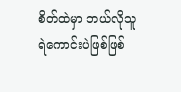စိတ်ထဲမှာ ဘယ်လိုသူရဲကောင်းပဲဖြစ်ဖြစ်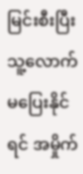မြင်းစီးပြီးသူ့လောက်မပြေးနိုင်ရင် အမှိုက်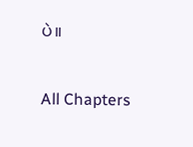ပဲ။

All Chapters